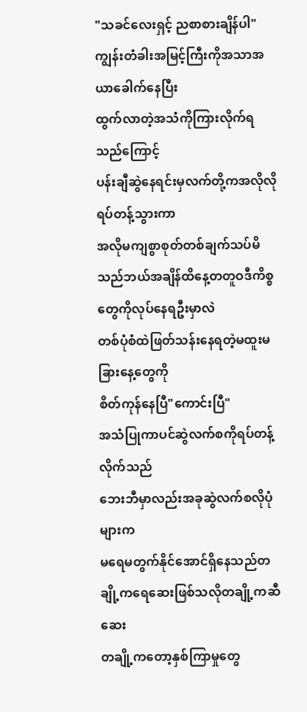"သခင်လေးရှင့် ညစာစားချိန်ပါ"
ကျွန်းတံခါးအမြင့်ကြီးကိုအသာအယာခေါက်နေပြီး
ထွက်လာတဲ့အသံကိုကြားလိုက်ရသည်ကြောင့်
ပန်းချီဆွဲနေရင်းမှလက်တို့ကအလိုလိုရပ်တန့်သွားကာ
အလိုမကျစွာစုတ်တစ်ချက်သပ်မိသည်ဘယ်အချိန်ထိနေ့တတူဝဒီကိစ္စတွေကိုလုပ်နေရဦးမှာလဲ
တစ်ပုံစံထဲဖြတ်သန်းနေရတဲ့မထူးမခြားနေ့တွေကို
စိတ်ကုန်နေပြီ"ကောင်းပြီ"
အသံပြုကာပင်ဆွဲလက်စကိုရပ်တန့်လိုက်သည်
ဘေးဘီမှာလည်းအခုဆွဲလက်စလိုပုံများက
မရေမတွက်နိုင်အောင်ရှိနေသည်တချို့ကရေဆေးဖြစ်သလိုတချို့ကဆီဆေး
တချို့ကတော့နှစ်ကြာမှုတွေ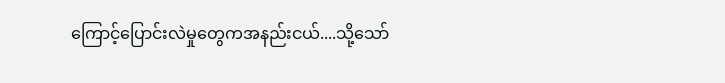ကြောင့်ပြောင်းလဲမှုတွေကအနည်းငယ်....သို့သော်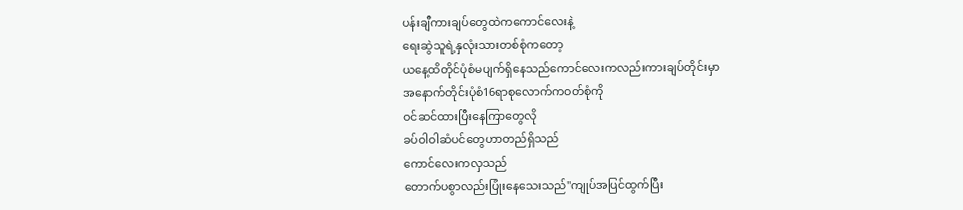ပန်းချီကားချပ်တွေထဲကကောင်လေးနဲ့
ရေးဆွဲသူရဲ့နှလုံးသားတစ်စုံကတော့
ယနေ့ထိတိုင်ပုံစံမပျက်ရှိနေသည်ကောင်လေးကလည်းကားချပ်တိုင်းမှာ
အနောက်တိုင်းပုံစံ16ရာစုလောက်ကဝတ်စုံကို
ဝင်ဆင်ထားပြီးနေကြာတွေလို
ခပ်ဝါဝါဆံပင်တွေဟာတည်ရှိသည်
ကောင်လေးကလှသည်
တောက်ပစွာလည်းပြုံးနေသေးသည်"ကျုပ်အပြင်ထွက်ပြီး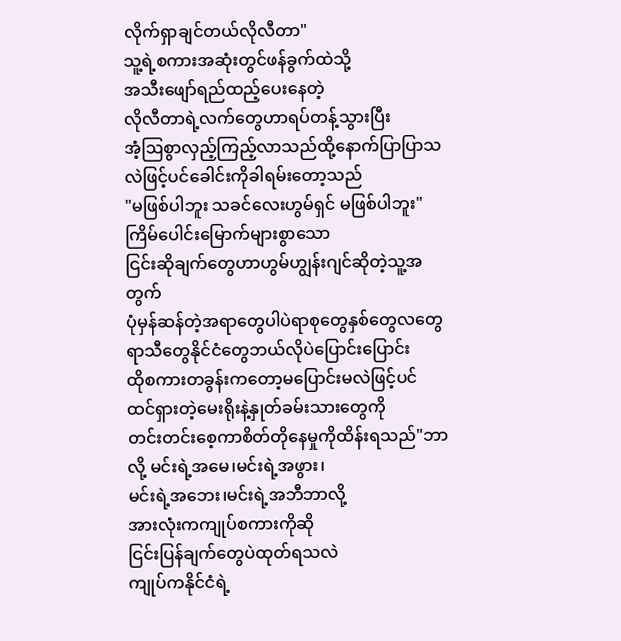လိုက်ရှာချင်တယ်လိုလီတာ"
သူ့ရဲ့စကားအဆုံးတွင်ဖန်ခွက်ထဲသို့
အသီးဖျော်ရည်ထည့်ပေးနေတဲ့
လိုလီတာရဲ့လက်တွေဟာရပ်တန့်သွားပြီး
အံ့ဩစွာလှည့်ကြည့်လာသည်ထို့နောက်ပြာပြာသလဲဖြင့်ပင်ခေါင်းကိုခါရမ်းတော့သည်
"မဖြစ်ပါဘူး သခင်လေးဟွမ်ရှင် မဖြစ်ပါဘူး"ကြိမ်ပေါင်းမြောက်များစွာသော
ငြင်းဆိုချက်တွေဟာဟွမ်ဟျွန်းဂျင်ဆိုတဲ့သူ့အတွက်
ပုံမှန်ဆန်တဲ့အရာတွေပါပဲရာစုတွေနှစ်တွေလတွေ
ရာသီတွေနိုင်ငံတွေဘယ်လိုပဲပြောင်းပြောင်း
ထိုစကားတခွန်းကတော့မပြောင်းမလဲဖြင့်ပင်
ထင်ရှားတဲ့မေးရိုးနဲ့နှုတ်ခမ်းသားတွေကို
တင်းတင်းစေ့ကာစိတ်တိုနေမှုကိုထိန်းရသည်"ဘာလို့ မင်းရဲ့အမေ၊မင်းရဲ့အဖွား၊
မင်းရဲ့အဘေး၊မင်းရဲ့အဘီဘာလို့
အားလုံးကကျုပ်စကားကိုဆို
ငြင်းပြန်ချက်တွေပဲထုတ်ရသလဲ
ကျုပ်ကနိုင်ငံရဲ့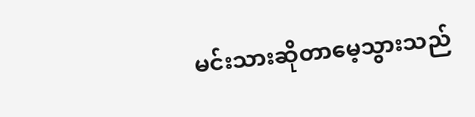မင်းသားဆိုတာမေ့သွားသည်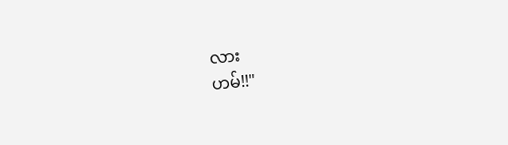လား
ဟမ်!!"